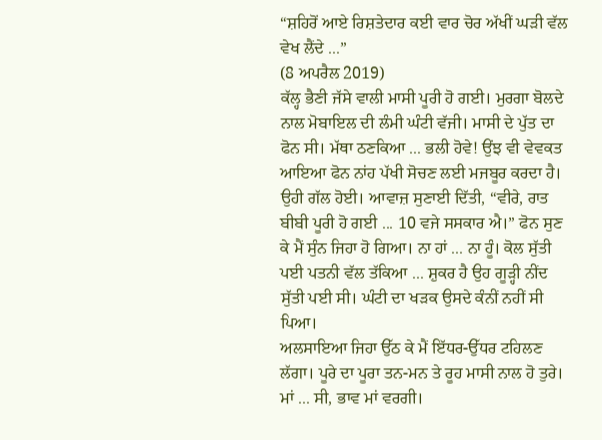“ਸ਼ਹਿਰੋਂ ਆਏ ਰਿਸ਼ਤੇਦਾਰ ਕਈ ਵਾਰ ਚੋਰ ਅੱਖੀਂ ਘੜੀ ਵੱਲ ਵੇਖ ਲੈਂਦੇ ...”
(8 ਅਪਰੈਲ 2019)
ਕੱਲ੍ਹ ਭੈਣੀ ਜੱਸੇ ਵਾਲੀ ਮਾਸੀ ਪੂਰੀ ਹੋ ਗਈ। ਮੁਰਗਾ ਬੋਲਦੇ ਨਾਲ ਮੋਬਾਇਲ ਦੀ ਲੰਮੀ ਘੰਟੀ ਵੱਜੀ। ਮਾਸੀ ਦੇ ਪੁੱਤ ਦਾ ਫੋਨ ਸੀ। ਮੱਥਾ ਠਣਕਿਆ ... ਭਲੀ ਹੋਵੇ! ਉਂਝ ਵੀ ਵੇਵਕਤ ਆਇਆ ਫੋਨ ਨਾਂਹ ਪੱਖੀ ਸੋਚਣ ਲਈ ਮਜਬੂਰ ਕਰਦਾ ਹੈ। ਉਹੀ ਗੱਲ ਹੋਈ। ਆਵਾਜ਼ ਸੁਣਾਈ ਦਿੱਤੀ, “ਵੀਰੇ, ਰਾਤ ਬੀਬੀ ਪੂਰੀ ਹੋ ਗਈ ... 10 ਵਜੇ ਸਸਕਾਰ ਐ।” ਫੋਨ ਸੁਣ ਕੇ ਮੈਂ ਸੁੰਨ ਜਿਹਾ ਹੋ ਗਿਆ। ਨਾ ਹਾਂ ... ਨਾ ਹੂੰ। ਕੋਲ ਸੁੱਤੀ ਪਈ ਪਤਨੀ ਵੱਲ ਤੱਕਿਆ ... ਸ਼ੁਕਰ ਹੈ ਉਹ ਗੂੜ੍ਹੀ ਨੀਂਦ ਸੁੱਤੀ ਪਈ ਸੀ। ਘੰਟੀ ਦਾ ਖੜਕ ਉਸਦੇ ਕੰਨੀਂ ਨਹੀਂ ਸੀ ਪਿਆ।
ਅਲਸਾਇਆ ਜਿਹਾ ਉੱਠ ਕੇ ਮੈਂ ਇੱਧਰ-ਉੱਧਰ ਟਹਿਲਣ ਲੱਗਾ। ਪੂਰੇ ਦਾ ਪੂਰਾ ਤਨ-ਮਨ ਤੇ ਰੂਹ ਮਾਸੀ ਨਾਲ ਹੋ ਤੁਰੇ। ਮਾਂ ... ਸੀ, ਭਾਵ ਮਾਂ ਵਰਗੀ।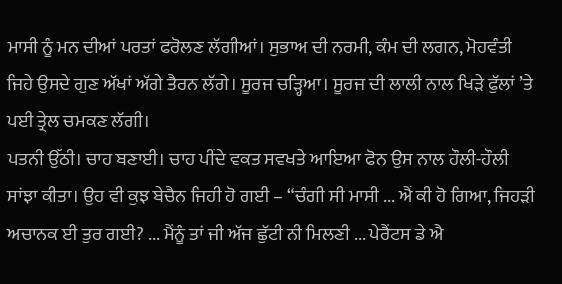ਮਾਸੀ ਨੂੰ ਮਨ ਦੀਆਂ ਪਰਤਾਂ ਫਰੋਲਣ ਲੱਗੀਆਂ। ਸੁਭਾਅ ਦੀ ਨਰਮੀ, ਕੰਮ ਦੀ ਲਗਨ, ਮੋਹਵੰਤੀ ਜਿਹੇ ਉਸਦੇ ਗੁਣ ਅੱਖਾਂ ਅੱਗੇ ਤੈਰਨ ਲੱਗੇ। ਸੂਰਜ ਚੜ੍ਹਿਆ। ਸੂਰਜ ਦੀ ਲਾਲੀ ਨਾਲ ਖਿੜੇ ਫੁੱਲਾਂ ’ਤੇ ਪਈ ਤ੍ਰੇਲ ਚਮਕਣ ਲੱਗੀ।
ਪਤਨੀ ਉੱਠੀ। ਚਾਹ ਬਣਾਈ। ਚਾਹ ਪੀਂਦੇ ਵਕਤ ਸਵਖਤੇ ਆਇਆ ਫੋਨ ਉਸ ਨਾਲ ਹੌਲੀ-ਹੌਲੀ ਸਾਂਝਾ ਕੀਤਾ। ਉਹ ਵੀ ਕੁਝ ਬੇਚੈਨ ਜਿਹੀ ਹੋ ਗਈ – “ਚੰਗੀ ਸੀ ਮਾਸੀ ... ਐਂ ਕੀ ਹੋ ਗਿਆ, ਜਿਹੜੀ ਅਚਾਨਕ ਈ ਤੁਰ ਗਈ? ... ਮੈਂਨੂੰ ਤਾਂ ਜੀ ਅੱਜ ਛੁੱਟੀ ਨੀ ਮਿਲਣੀ ... ਪੇਰੈਂਟਸ ਡੇ ਐ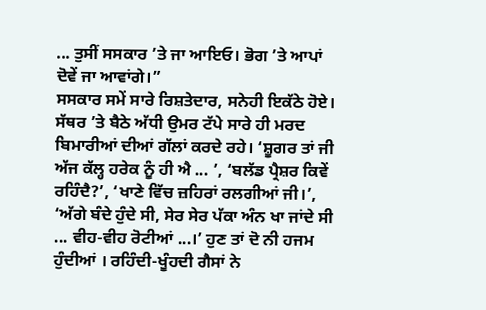... ਤੁਸੀਂ ਸਸਕਾਰ ’ਤੇ ਜਾ ਆਇਓ। ਭੋਗ ’ਤੇ ਆਪਾਂ ਦੋਵੇਂ ਜਾ ਆਵਾਂਗੇ।”
ਸਸਕਾਰ ਸਮੇਂ ਸਾਰੇ ਰਿਸ਼ਤੇਦਾਰ, ਸਨੇਹੀ ਇਕੱਠੇ ਹੋਏ। ਸੱਥਰ ’ਤੇ ਬੈਠੇ ਅੱਧੀ ਉਮਰ ਟੱਪੇ ਸਾਰੇ ਹੀ ਮਰਦ ਬਿਮਾਰੀਆਂ ਦੀਆਂ ਗੱਲਾਂ ਕਰਦੇ ਰਹੇ। ‘ਸ਼ੂਗਰ ਤਾਂ ਜੀ ਅੱਜ ਕੱਲ੍ਹ ਹਰੇਕ ਨੂੰ ਹੀ ਐ ... ’, ‘ਬਲੱਡ ਪ੍ਰੈਸ਼ਰ ਕਿਵੇਂ ਰਹਿੰਦੈ?’, ‘ਖਾਣੇ ਵਿੱਚ ਜ਼ਹਿਰਾਂ ਰਲਗੀਆਂ ਜੀ।’, ‘ਅੱਗੇ ਬੰਦੇ ਹੁੰਦੇ ਸੀ, ਸੇਰ ਸੇਰ ਪੱਕਾ ਅੰਨ ਖਾ ਜਾਂਦੇ ਸੀ ... ਵੀਹ-ਵੀਹ ਰੋਟੀਆਂ ...।’ ਹੁਣ ਤਾਂ ਦੋ ਨੀ ਹਜਮ ਹੁੰਦੀਆਂ । ਰਹਿੰਦੀ-ਖੂੰਹਦੀ ਗੈਸਾਂ ਨੇ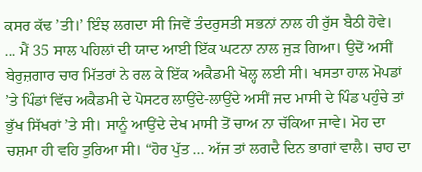ਕਸਰ ਕੱਢ ’ਤੀ।’ ਇੰਝ ਲਗਦਾ ਸੀ ਜਿਵੇਂ ਤੰਦਰੁਸਤੀ ਸਭਨਾਂ ਨਾਲ ਹੀ ਰੁੱਸ ਬੈਠੀ ਹੋਵੇ।
... ਮੈਂ 35 ਸਾਲ ਪਹਿਲਾਂ ਦੀ ਯਾਦ ਆਈ ਇੱਕ ਘਟਨਾ ਨਾਲ ਜੁੜ ਗਿਆ। ਉਦੋਂ ਅਸੀਂ ਬੇਰੁਜ਼ਗਾਰ ਚਾਰ ਮਿੱਤਰਾਂ ਨੇ ਰਲ ਕੇ ਇੱਕ ਅਕੈਡਮੀ ਖੋਲ੍ਹ ਲਈ ਸੀ। ਖਸਤਾ ਹਾਲ ਮੋਪਡਾਂ ’ਤੇ ਪਿੰਡਾਂ ਵਿੱਚ ਅਕੈਡਮੀ ਦੇ ਪੋਸਟਰ ਲਾਉਂਦੇ-ਲਾਉਂਦੇ ਅਸੀਂ ਜਦ ਮਾਸੀ ਦੇ ਪਿੰਡ ਪਹੁੰਚੇ ਤਾਂ ਭੁੱਖ ਸਿੱਖਰਾਂ ’ਤੇ ਸੀ। ਸਾਨੂੰ ਆਉਂਦੇ ਦੇਖ ਮਾਸੀ ਤੋਂ ਚਾਅ ਨਾ ਚੱਕਿਆ ਜਾਵੇ। ਮੋਹ ਦਾ ਚਸ਼ਮਾ ਹੀ ਵਹਿ ਤੁਰਿਆ ਸੀ। “ਹੋਰ ਪੁੱਤ ... ਅੱਜ ਤਾਂ ਲਗਦੈ ਦਿਨ ਭਾਗਾਂ ਵਾਲੈ। ਚਾਹ ਦਾ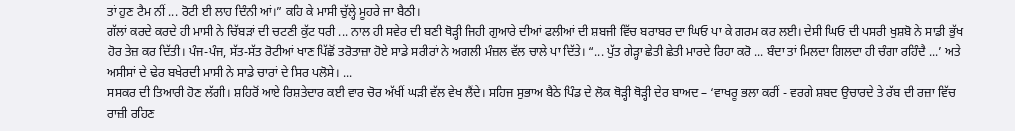ਤਾਂ ਹੁਣ ਟੈਮ ਨੀਂ ... ਰੋਟੀ ਈ ਲਾਹ ਦਿੰਨੀ ਆਂ।” ਕਹਿ ਕੇ ਮਾਸੀ ਚੁੱਲ੍ਹੇ ਮੂਹਰੇ ਜਾ ਬੈਠੀ।
ਗੱਲਾਂ ਕਰਦੇ ਕਰਦੇ ਹੀ ਮਾਸੀ ਨੇ ਚਿੱਬੜਾਂ ਦੀ ਚਟਣੀ ਕੁੱਟ ਧਰੀ ... ਨਾਲ ਹੀ ਸਵੇਰ ਦੀ ਬਣੀ ਥੋੜ੍ਹੀ ਜਿਹੀ ਗੁਆਰੇ ਦੀਆਂ ਫਲੀਆਂ ਦੀ ਸ਼ਬਜੀ ਵਿੱਚ ਬਰਾਬਰ ਦਾ ਘਿਓ ਪਾ ਕੇ ਗਰਮ ਕਰ ਲਈ। ਦੇਸੀ ਘਿਓ ਦੀ ਪਸਰੀ ਖੁਸ਼ਬੋ ਨੇ ਸਾਡੀ ਭੁੱਖ ਹੋਰ ਤੇਜ਼ ਕਰ ਦਿੱਤੀ। ਪੰਜ-ਪੰਜ, ਸੱਤ-ਸੱਤ ਰੋਟੀਆਂ ਖਾਣ ਪਿੱਛੋਂ ਤਰੋਤਾਜ਼ਾ ਹੋਏ ਸਾਡੇ ਸਰੀਰਾਂ ਨੇ ਅਗਲੀ ਮੰਜ਼ਲ ਵੱਲ ਚਾਲੇ ਪਾ ਦਿੱਤੇ। “... ਪੁੱਤ ਗੇੜ੍ਹਾ ਛੇਤੀ ਛੇਤੀ ਮਾਰਦੇ ਰਿਹਾ ਕਰੋ ... ਬੰਦਾ ਤਾਂ ਮਿਲਦਾ ਗਿਲਦਾ ਹੀ ਚੰਗਾ ਰਹਿੰਦੈ ...’ ਅਤੇ ਅਸੀਸਾਂ ਦੇ ਢੇਰ ਬਖੇਰਦੀ ਮਾਸੀ ਨੇ ਸਾਡੇ ਚਾਰਾਂ ਦੇ ਸਿਰ ਪਲੋਸੇ। ...
ਸਸਕਰ ਦੀ ਤਿਆਰੀ ਹੋਣ ਲੱਗੀ। ਸ਼ਹਿਰੋਂ ਆਏ ਰਿਸ਼ਤੇਦਾਰ ਕਈ ਵਾਰ ਚੋਰ ਅੱਖੀਂ ਘੜੀ ਵੱਲ ਵੇਖ ਲੈਂਦੇ। ਸਹਿਜ ਸੁਭਾਅ ਬੈਠੇ ਪਿੰਡ ਦੇ ਲੋਕ ਥੋੜ੍ਹੀ ਥੋੜ੍ਹੀ ਦੇਰ ਬਾਅਦ – ‘ਵਾਖਰੂ ਭਲਾ ਕਰੀਂ - ਵਰਗੇ ਸ਼ਬਦ ਉਚਾਰਦੇ ਤੇ ਰੱਬ ਦੀ ਰਜ਼ਾ ਵਿੱਚ ਰਾਜ਼ੀ ਰਹਿਣ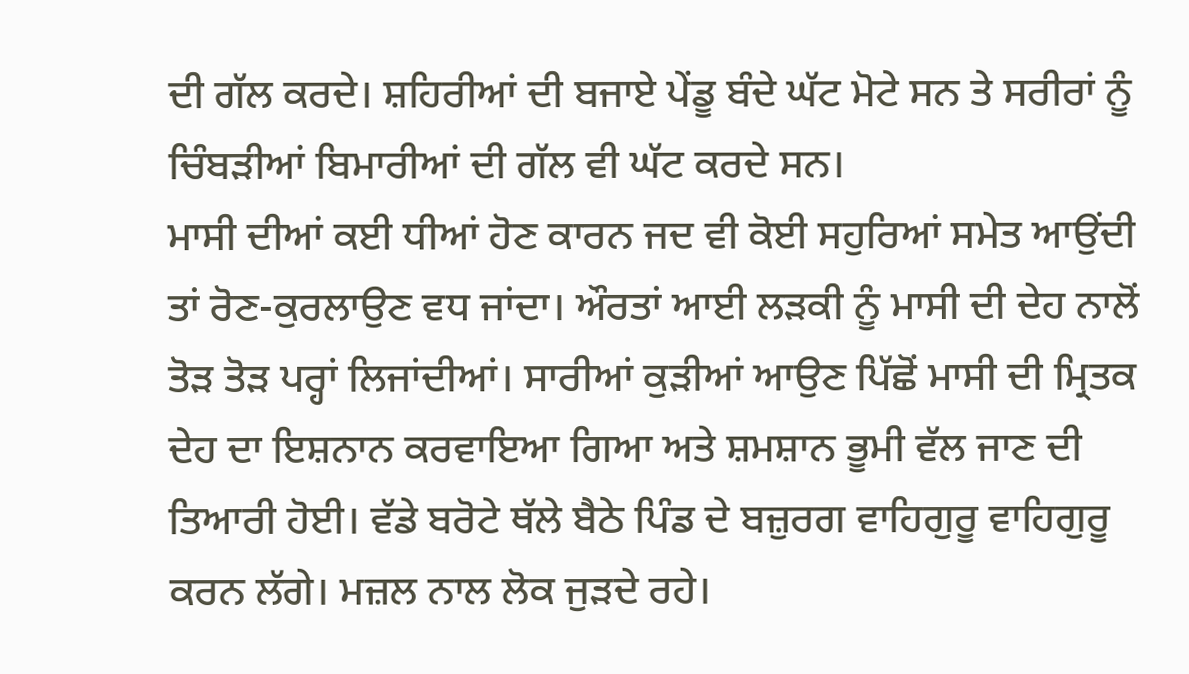ਦੀ ਗੱਲ ਕਰਦੇ। ਸ਼ਹਿਰੀਆਂ ਦੀ ਬਜਾਏ ਪੇਂਡੂ ਬੰਦੇ ਘੱਟ ਮੋਟੇ ਸਨ ਤੇ ਸਰੀਰਾਂ ਨੂੰ ਚਿੰਬੜੀਆਂ ਬਿਮਾਰੀਆਂ ਦੀ ਗੱਲ ਵੀ ਘੱਟ ਕਰਦੇ ਸਨ।
ਮਾਸੀ ਦੀਆਂ ਕਈ ਧੀਆਂ ਹੋਣ ਕਾਰਨ ਜਦ ਵੀ ਕੋਈ ਸਹੁਰਿਆਂ ਸਮੇਤ ਆਉਂਦੀ ਤਾਂ ਰੋਣ-ਕੁਰਲਾਉਣ ਵਧ ਜਾਂਦਾ। ਔਰਤਾਂ ਆਈ ਲੜਕੀ ਨੂੰ ਮਾਸੀ ਦੀ ਦੇਹ ਨਾਲੋਂ ਤੋੜ ਤੋੜ ਪਰ੍ਹਾਂ ਲਿਜਾਂਦੀਆਂ। ਸਾਰੀਆਂ ਕੁੜੀਆਂ ਆਉਣ ਪਿੱਛੋਂ ਮਾਸੀ ਦੀ ਮ੍ਰਿਤਕ ਦੇਹ ਦਾ ਇਸ਼ਨਾਨ ਕਰਵਾਇਆ ਗਿਆ ਅਤੇ ਸ਼ਮਸ਼ਾਨ ਭੂਮੀ ਵੱਲ ਜਾਣ ਦੀ ਤਿਆਰੀ ਹੋਈ। ਵੱਡੇ ਬਰੋਟੇ ਥੱਲੇ ਬੈਠੇ ਪਿੰਡ ਦੇ ਬਜ਼ੁਰਗ ਵਾਹਿਗੁਰੂ ਵਾਹਿਗੁਰੂ ਕਰਨ ਲੱਗੇ। ਮਜ਼ਲ ਨਾਲ ਲੋਕ ਜੁੜਦੇ ਰਹੇ।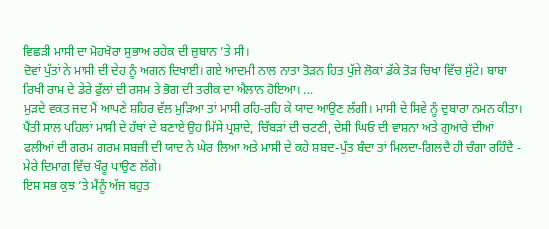ਵਿਛੜੀ ਮਾਸੀ ਦਾ ਮੋਹਖੋਰਾ ਸੁਭਾਅ ਰਹੇਕ ਦੀ ਜ਼ੁਬਾਨ ’ਤੇ ਸੀ।
ਦੋਵਾਂ ਪੁੱਤਾਂ ਨੇ ਮਾਸੀ ਦੀ ਦੇਹ ਨੂੰ ਅਗਨ ਦਿਖਾਈ। ਗਏ ਆਦਮੀ ਨਾਲ ਨਾਤਾ ਤੋੜਨ ਹਿਤ ਪੁੱਜੇ ਲੋਕਾਂ ਡੱਕੇ ਤੋੜ ਚਿਖਾ ਵਿੱਚ ਸੁੱਟੇ। ਬਾਬਾ ਰਿਖੀ ਰਾਮ ਦੇ ਡੇਰੇ ਫੁੱਲਾਂ ਦੀ ਰਸਮ ਤੇ ਭੋਗ ਦੀ ਤਰੀਕ ਦਾ ਐਲਾਨ ਹੋਇਆ। ...
ਮੁੜਦੇ ਵਕਤ ਜਦ ਮੈਂ ਆਪਣੇ ਸ਼ਹਿਰ ਵੱਲ ਮੁੜਿਆ ਤਾਂ ਮਾਸੀ ਰਹਿ-ਰਹਿ ਕੇ ਯਾਦ ਆਉਣ ਲੱਗੀ। ਮਾਸੀ ਦੇ ਸਿਵੇ ਨੂੰ ਦੁਬਾਰਾ ਨਮਨ ਕੀਤਾ। ਪੈਂਤੀ ਸਾਲ ਪਹਿਲਾਂ ਮਾਸੀ ਦੇ ਹੱਥਾਂ ਦੇ ਬਣਾਏ ਉਹ ਮਿੱਸੇ ਪ੍ਰਸ਼ਾਦੇ, ਚਿੱਬੜਾਂ ਦੀ ਚਟਣੀ, ਦੇਸੀ ਘਿਓ ਦੀ ਵਾਸ਼ਨਾ ਅਤੇ ਗੁਆਰੇ ਦੀਆਂ ਫਲੀਆਂ ਦੀ ਗਰਮ ਗਰਮ ਸਬਜ਼ੀ ਦੀ ਯਾਦ ਨੇ ਘੇਰ ਲਿਆ ਅਤੇ ਮਾਸੀ ਦੇ ਕਹੇ ਸ਼ਬਦ-ਪੁੱਤ ਬੰਦਾ ਤਾਂ ਮਿਲਦਾ-ਗਿਲਦੈ ਹੀ ਚੰਗਾ ਰਹਿੰਦੈ - ਮੇਰੇ ਦਿਮਾਗ ਵਿੱਚ ਖੌਰੂ ਪਾਉਣ ਲੱਗੇ।
ਇਸ ਸਭ ਕੁਝ ’ਤੇ ਮੈਂਨੂੰ ਅੱਜ ਬਹੁਤ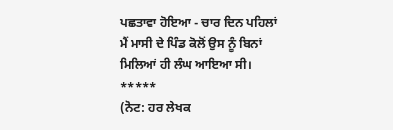ਪਛਤਾਵਾ ਹੋਇਆ - ਚਾਰ ਦਿਨ ਪਹਿਲਾਂ ਮੈਂ ਮਾਸੀ ਦੇ ਪਿੰਡ ਕੋਲੋਂ ਉਸ ਨੂੰ ਬਿਨਾਂ ਮਿਲਿਆਂ ਹੀ ਲੰਘ ਆਇਆ ਸੀ।
*****
(ਨੋਟ: ਹਰ ਲੇਖਕ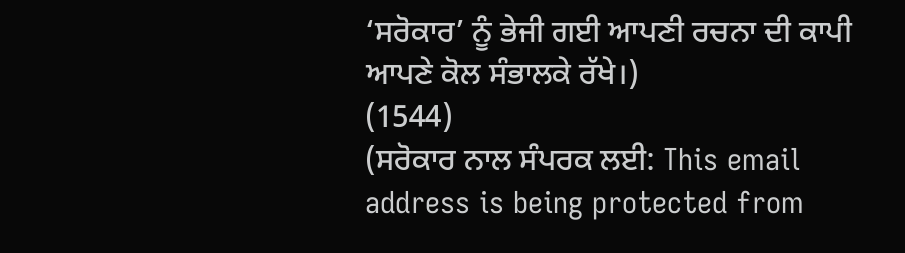‘ਸਰੋਕਾਰ’ ਨੂੰ ਭੇਜੀ ਗਈ ਆਪਣੀ ਰਚਨਾ ਦੀ ਕਾਪੀ ਆਪਣੇ ਕੋਲ ਸੰਭਾਲਕੇ ਰੱਖੇ।)
(1544)
(ਸਰੋਕਾਰ ਨਾਲ ਸੰਪਰਕ ਲਈ: This email address is being protected from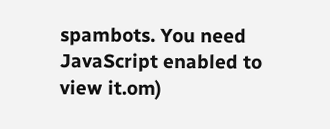spambots. You need JavaScript enabled to view it.om)